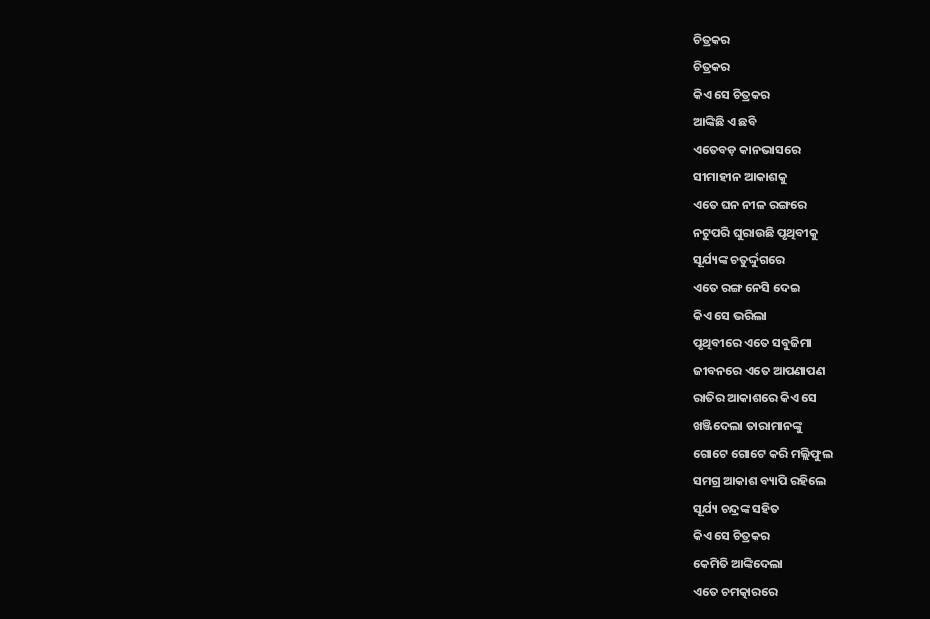ଚିତ୍ରକର
ଚିତ୍ରକର
କିଏ ସେ ଚିତ୍ରକର
ଆଙ୍କିଛି ଏ ଛବି
ଏତେବଡ଼ କାନଭାସରେ
ସୀମାହୀନ ଆକାଶକୁ
ଏତେ ଘନ ନୀଳ ରଙ୍ଗରେ
ନଟୁପରି ଘୁରାଉଛି ପୃଥିବୀକୁ
ସୂର୍ଯ୍ୟଙ୍କ ଚତୁର୍ଦ୍ଦୁଗରେ
ଏତେ ରଙ୍ଗ ନେସି ଦେଇ
କିଏ ସେ ଭରିଲା
ପୃଥିବୀରେ ଏତେ ସବୁଜିମା
ଜୀବନରେ ଏତେ ଆପଣାପଣ
ରାତିର ଆକାଶରେ କିଏ ସେ
ଖଞ୍ଜିଦେଲା ତାରାମାନଙ୍କୁ
ଗୋଟେ ଗୋଟେ କରି ମଲ୍ଲିଫୁଲ
ସମଗ୍ର ଆକାଶ ବ୍ୟାପି ରହିଲେ
ସୂର୍ଯ୍ୟ ଚନ୍ଦ୍ରଙ୍କ ସହିତ
କିଏ ସେ ଚିତ୍ରକର
କେମିତି ଆଙ୍କିଦେଲା
ଏତେ ଚମତ୍କାରରେ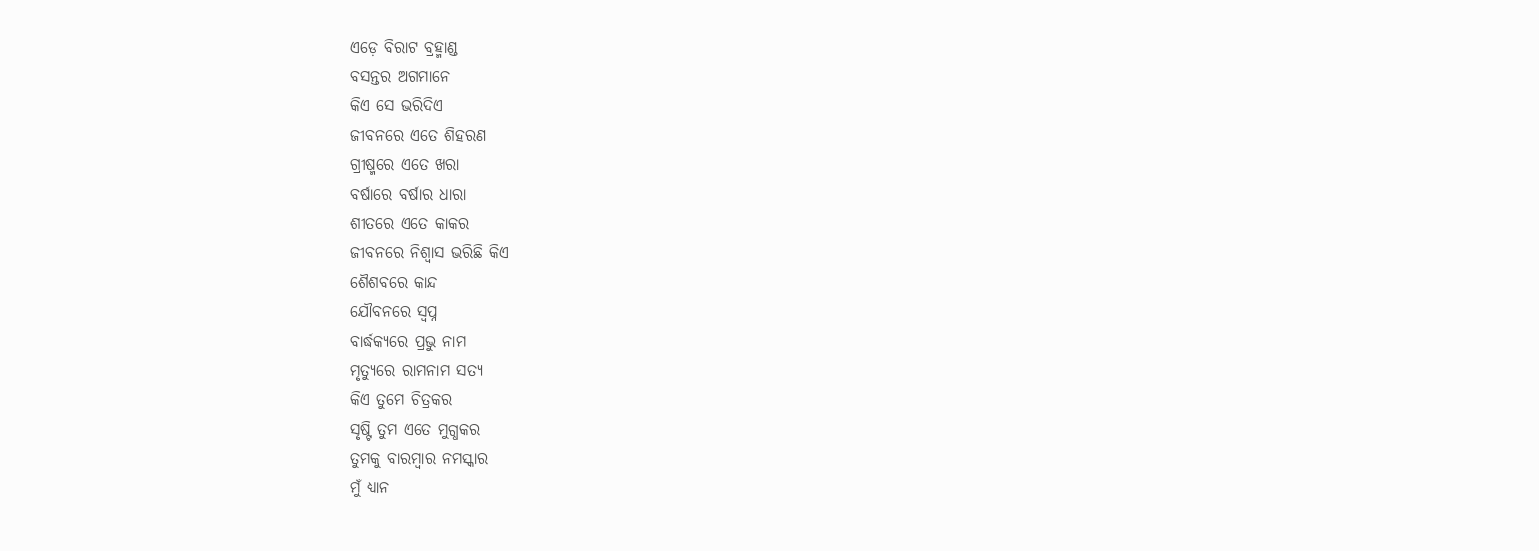ଏଡ଼େ ବିରାଟ ବ୍ରହ୍ମାଣ୍ଡ
ବସନ୍ତର ଅଗମାନେ
କିଏ ସେ ଭରିଦିଏ
ଜୀବନରେ ଏତେ ଶିହରଣ
ଗ୍ରୀଷ୍ମରେ ଏତେ ଖରା
ବର୍ଷାରେ ବର୍ଷାର ଧାରା
ଶୀତରେ ଏତେ କାକର
ଜୀବନରେ ନିଶ୍ୱାସ ଭରିଛି କିଏ
ଶୈଶବରେ କାନ୍ଦ
ଯୌବନରେ ସ୍ଵପ୍ନ
ବାର୍ଦ୍ଧକ୍ୟରେ ପ୍ରଭୁ ନାମ
ମୃତ୍ୟୁରେ ରାମନାମ ସତ୍ୟ
କିଏ ତୁମେ ଚିତ୍ରକର
ସୃଷ୍ଟି ତୁମ ଏତେ ମୁଗ୍ଧକର
ତୁମକୁ ବାରମ୍ବାର ନମସ୍କାର
ମୁଁ ଧ୍ୟାନ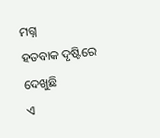ମଗ୍ନ
ହତବାକ ଦୃଷ୍ଟିରେ ଦେଖୁଛି
ଏ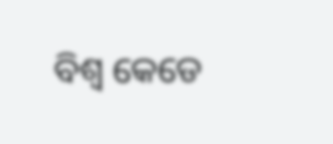ବିଶ୍ୱ କେଡେ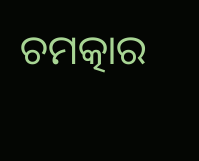ଚମତ୍କାର